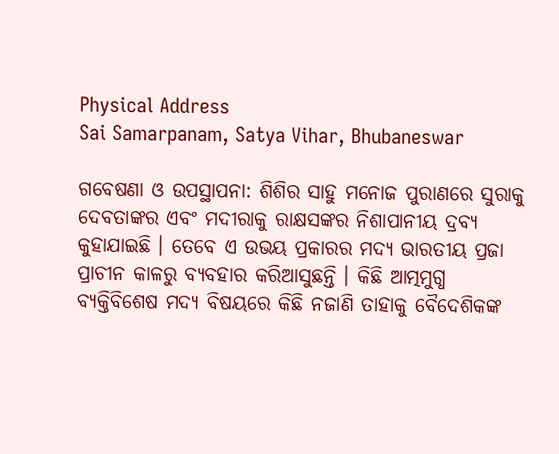Physical Address
Sai Samarpanam, Satya Vihar, Bhubaneswar

ଗବେଷଣା ଓ ଉପସ୍ଥାପନା: ଶିଶିର ସାହୁ ମନୋଜ ପୁରାଣରେ ସୁରାକୁ ଦେବତାଙ୍କର ଏବଂ ମଦୀରାକୁ ରାକ୍ଷସଙ୍କର ନିଶାପାନୀୟ ଦ୍ରବ୍ୟ କୁହାଯାଇଛି । ତେବେ ଏ ଉଭୟ ପ୍ରକାରର ମଦ୍ୟ ଭାରତୀୟ ପ୍ରଜା ପ୍ରାଚୀନ କାଳରୁ ବ୍ୟବହାର କରିଆସୁଛନ୍ତି । କିଛି ଆତ୍ମମୁଗ୍ଧ ବ୍ୟକ୍ତିବିଶେଷ ମଦ୍ୟ ବିଷୟରେ କିଛି ନଜାଣି ତାହାକୁ ବୈଦେଶିକଙ୍କ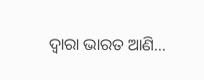ଦ୍ବାରା ଭାରତ ଆଣି…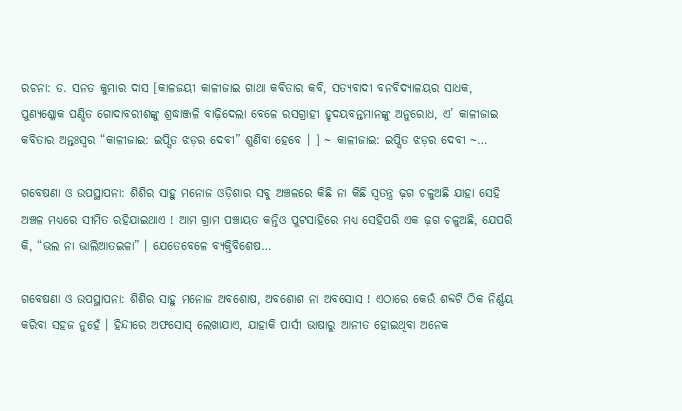ରଚନା: ଡ. ସନତ କୁମାର ଦାସ [କାଳଜୟୀ କାଳୀଜାଇ ଗାଥା କବିତାର କବି, ସତ୍ୟବାଦୀ ବନବିଦ୍ୟାଳୟର ସାଧକ, ପୁଣ୍ୟଶ୍ଳୋକ ପଣ୍ଡିତ ଗୋଦାବରୀଶଙ୍କୁ ଶ୍ରଦ୍ଧାଞ୍ଜଳି ବାଢ଼ିଦେଲା ବେଳେ ରସଗ୍ରାହୀ ହୃଦୟବନ୍ତମାନଙ୍କୁ ଅନୁରୋଧ, ଏ’ କାଳୀଜାଇ କବିତାର ଅନ୍ତଃସ୍ବର “କାଳୀଜାଇ: ଇପ୍ସିତ ଝଡ଼ର ଦେବୀ” ଶୁଣିବା ହେବେ । ] ~ କାଳୀଜାଇ: ଇପ୍ସିତ ଝଡ଼ର ଦେବୀ ~…

ଗବେଷଣା ଓ ଉପସ୍ଥାପନା: ଶିଶିର ସାହୁ ମନୋଜ ଓଡ଼ିଶାର ସବୁ ଅଞ୍ଚଳରେ କିଛି ନା କିଛି ସ୍ବତନ୍ତ୍ର ଢ଼ଗ ଚଳୁଅଛି ଯାହା ସେହି ଅଞ୍ଚଳ ମଧ୍ଯରେ ସୀମିତ ରହିଯାଇଥାଏ ! ଆମ ଗ୍ରାମ ପଞ୍ଚାୟତ କନ୍ତିଓ ପୁଟସାହିରେ ମଧ୍ଯ ସେହିପରି ଏକ ଢ଼ଗ ଚଳୁଅଛି, ଯେପରି କି, “ଭଲ ନା ଭାଲିଆତଇଳା” । ଯେତେବେଳେ ବ୍ଯକ୍ତିବିଶେଷ…

ଗବେଷଣା ଓ ଉପସ୍ଥାପନା: ଶିଶିର ସାହୁ ମନୋଜ ଅବଶୋଷ, ଅବଶୋଶ ନା ଅବସୋସ ! ଏଠାରେ କେଉଁ ଶବ୍ଦଟି ଠିକ ନିର୍ଣ୍ଣୟ କରିବା ସହଜ ନୁହେଁ । ହିନ୍ଦୀରେ ଅଫସୋସ୍ ଲେଖାଯାଏ, ଯାହାକି ପାର୍ସୀ ଭାଷାରୁ ଆନୀତ ହୋଇଥିବା ଅନେକ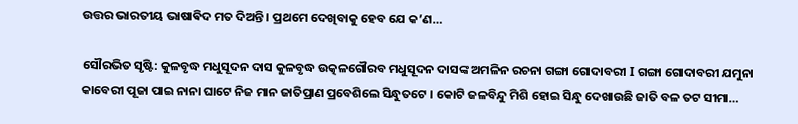ଉତ୍ତର ଭାରତୀୟ ଭାଷାଵିଦ ମତ ଦିଅନ୍ତି । ପ୍ରଥମେ ଦେଖିବାକୁ ହେବ ଯେ କ’ଣ…

ସୌରଭିତ ସୃଷ୍ଟି: କୁଳବୃଦ୍ଧ ମଧୁସୂଦନ ଦାସ କୁଳବୃଦ୍ଧ ଉତ୍କଳଗୌରବ ମଧୁସୂଦନ ଦାସଙ୍କ ଅମଳିନ ରଚନା ଗଙ୍ଗା ଗୋଦାବରୀ I ଗଙ୍ଗା ଗୋଦାବରୀ ଯମୁନା କାବେରୀ ପୂଜା ପାଇ ନାନା ଘାଟେ ନିଜ ମାନ ଜାତିପ୍ରାଣ ପ୍ରବେଶିଲେ ସିନ୍ଧୁତଟେ । କୋଟି ଜଳବିନ୍ଦୁ ମିଶି ହୋଇ ସିନ୍ଧୁ ଦେଖାଉଛି ଜାତି ବଳ ତଟ ସୀମା…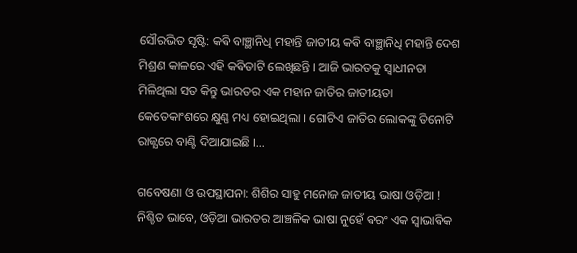ସୌରଭିତ ସୃଷ୍ଟି: କଵି ବାଞ୍ଛାନିଧି ମହାନ୍ତି ଜାତୀୟ କଵି ବାଞ୍ଛାନିଧି ମହାନ୍ତି ଦେଶ ମିଶ୍ରଣ କାଳରେ ଏହି କଵିତାଟି ଲେଖିଛନ୍ତି । ଆଜି ଭାରତକୁ ସ୍ଵାଧୀନତା ମିଳିଥିଲା ସତ କିନ୍ତୁ ଭାରତର ଏକ ମହାନ ଜାତିର ଜାତୀୟତା କେତେକାଂଶରେ କ୍ଷୁଣ୍ଣ ମଧ୍ୟ ହୋଇଥିଲା । ଗୋଟିଏ ଜାତିର ଲୋକଙ୍କୁ ତିନୋଟି ରାଜ୍ଯରେ ବାଣ୍ଟି ଦିଆଯାଇଛି ।…

ଗବେଷଣା ଓ ଉପସ୍ଥାପନା: ଶିଶିର ସାହୁ ମନୋଜ ଜାତୀୟ ଭାଷା ଓଡ଼ିଆ ! ନିଶ୍ଚିତ ଭାବେ, ଓଡ଼ିଆ ଭାରତର ଆଞ୍ଚଳିକ ଭାଷା ନୁହେଁ ଵରଂ ଏକ ସ୍ଵାଭାଵିକ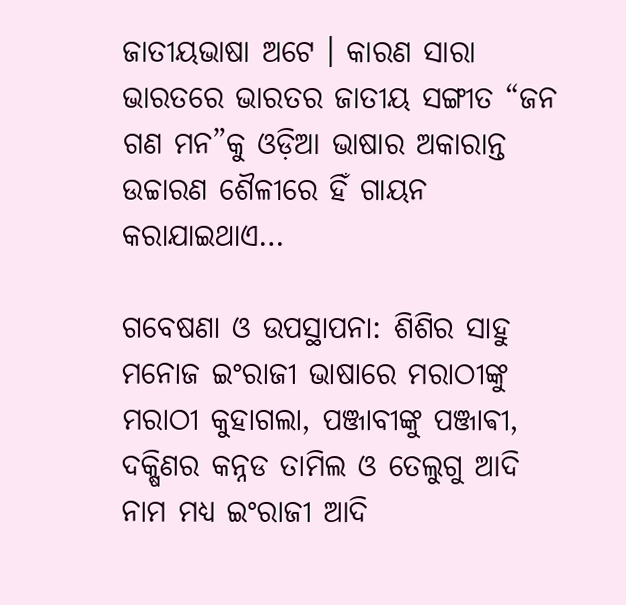ଜାତୀୟଭାଷା ଅଟେ । କାରଣ ସାରା ଭାରତରେ ଭାରତର ଜାତୀୟ ସଙ୍ଗୀତ “ଜନ ଗଣ ମନ”କୁ ଓଡ଼ିଆ ଭାଷାର ଅକାରାନ୍ତ ଉଚ୍ଚାରଣ ଶୈଳୀରେ ହିଁ ଗାୟନ କରାଯାଇଥାଏ…

ଗବେଷଣା ଓ ଉପସ୍ଥାପନା: ଶିଶିର ସାହୁ ମନୋଜ ଇଂରାଜୀ ଭାଷାରେ ମରାଠୀଙ୍କୁ ମରାଠୀ କୁହାଗଲା, ପଞ୍ଜାବୀଙ୍କୁ ପଞ୍ଜାଵୀ, ଦକ୍ଷିଣର କନ୍ନଡ ତାମିଲ ଓ ତେଲୁଗୁ ଆଦି ନାମ ମଧ୍ୟ ଇଂରାଜୀ ଆଦି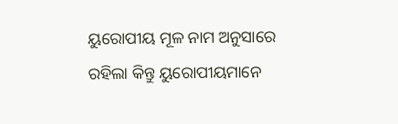ୟୁରୋପୀୟ ମୂଳ ନାମ ଅନୁସାରେ ରହିଲା କିନ୍ତୁ ୟୁରୋପୀୟମାନେ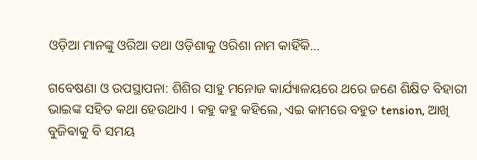ଓଡ଼ିଆ ମାନଙ୍କୁ ଓରିଆ ତଥା ଓଡ଼ିଶାକୁ ଓରିଶା ନାମ କାହିଁକି…

ଗବେଷଣା ଓ ଉପସ୍ଥାପନା: ଶିଶିର ସାହୁ ମନୋଜ କାର୍ଯ୍ୟାଳୟରେ ଥରେ ଜଣେ ଶିକ୍ଷିତ ବିହାରୀ ଭାଇଙ୍କ ସହିତ କଥା ହେଉଥାଏ । କହୁ କହୁ କହିଲେ, ଏଇ କାମରେ ବହୁତ tension, ଆଖି ବୁଜିଵାକୁ ବି ସମୟ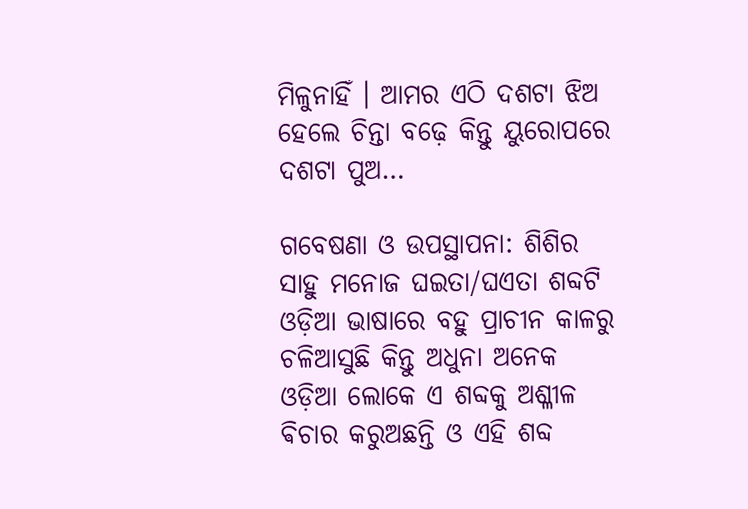ମିଳୁନାହିଁ । ଆମର ଏଠି ଦଶଟା ଝିଅ ହେଲେ ଚିନ୍ତା ବଢ଼େ କିନ୍ତୁ ୟୁରୋପରେ ଦଶଟା ପୁଅ…

ଗବେଷଣା ଓ ଉପସ୍ଥାପନା: ଶିଶିର ସାହୁ ମନୋଜ ଘଇତା/ଘଏତା ଶବ୍ଦଟି ଓଡ଼ିଆ ଭାଷାରେ ବହୁ ପ୍ରାଚୀନ କାଳରୁ ଚଳିଆସୁଛି କିନ୍ତୁ ଅଧୁନା ଅନେକ ଓଡ଼ିଆ ଲୋକେ ଏ ଶବ୍ଦକୁ ଅଶ୍ଳୀଳ ଵିଚାର କରୁଅଛନ୍ତି ଓ ଏହି ଶବ୍ଦ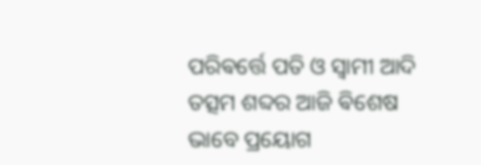ପରିଵର୍ତ୍ତେ ପତି ଓ ସ୍ଵାମୀ ଆଦି ତତ୍ସମ ଶବ୍ଦର ଆଜି ଵିଶେଷ ଭାବେ ପ୍ରୟୋଗ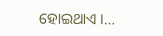ହୋଇଥାଏ ।…